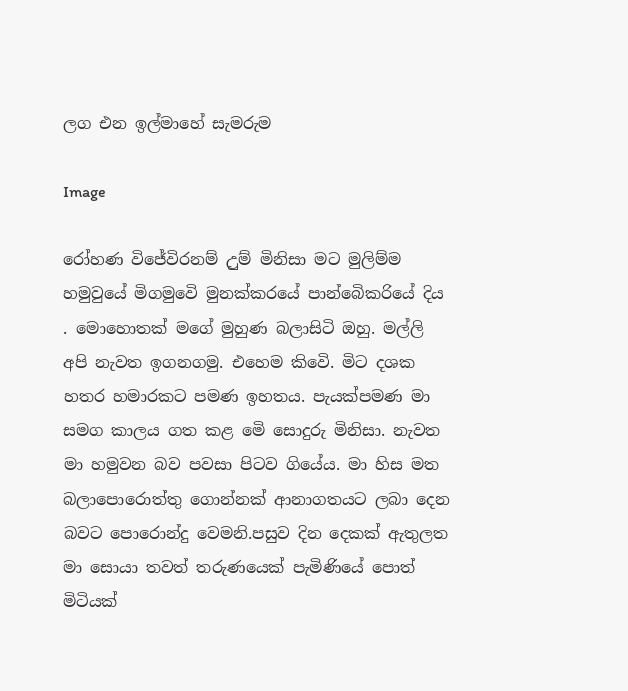ලග එන ඉල්මාහේ සැමරුම

Image

රෝහණ විජේවිරනම් උුම් මිනිසා මට මුලිම්ම හමුවුයේ මිගමුවෙි මුනක්කරයේ පාන්බෙිකරියේ දිය . මොහොතක් මගේ මුහුණ බලාසිටි ඔහු. මල්ලි අපි නැවත ඉගනගමු. එහෙම කිවෙි. මිට දශක හතර හමාරකට පමණ ඉහතය. පැයක්පමණ මා සමග කාලය ගත කළ මෙි සොදුරු මිනිසා. නැවත මා හමුවන බව පවසා පිටව ගියේය. මා හිස මත බලාපොරොත්තු ගොන්නක් ආනාගතයට ලබා දෙන බවට පොරොන්දු වෙමනි.පසුව දින දෙකක් ඇතුලත මා සොයා තවත් තරුණයෙක් පැමිණියේ පොත් මිටියක්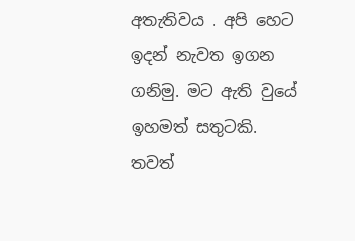අතැතිවය . අපි හෙට ඉදන් නැවත ඉගන ගනිමු. මට ඇති වුයේ ඉහමත් සතුටකි. තවත්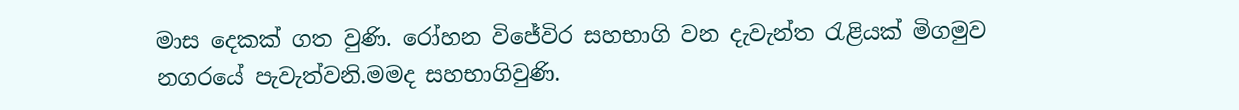මාස දෙකක් ගත වුණි. රෝහන විජේවිර සහභාගි වන දැවැන්ත රැළියක් මිගමුව නගරයේ පැවැත්වනි.මමද සහභාගිවුණි.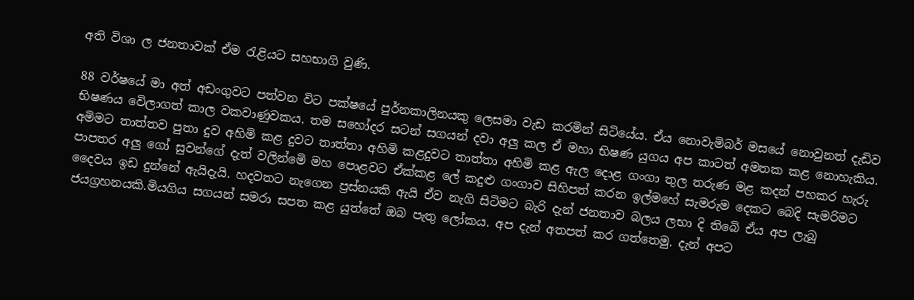අති විශා ල ජනතාවක් ඒම රැළියට සහභාගි වුණි.

88 වර්ෂයේ මා අත් අඩංගුවට පත්වන විට පක්ෂයේ පුර්නකාලිනයකු ලෙසමා වැඩ කරමින් සිටියේය. ඒය නොවැමිබර් මසයේ නොවුනත් දැඩිව භිෂණය වෙිලාගත් කාල වකවාණුවකය. තම සහෝදර සටන් සගයන් දවා අලු කල ඒ මහා භිෂණ යුගය අප කාටත් අමතක කළ නොහැකිය. අමිමට තාත්තව පුතා දුව අහිමි කළ දුවට තාත්තා අහිමි කළදුවට තාත්තා අහිමි කළ ඇල දොළ ගංගා තුල තරුණ මළ කදන් පහකර හැරු පාපතර අලු ගෝ සුවන්ගේ දැත් වලින්මෙි මහ පොළවට ඒක්කළ ලේ කදුළු ගංගාව සිහිපත් කරන ඉල්මහේ සැමරුම දෙකට බෙදි සැමරිමට දෛවය ඉඩ දුන්නේ ඇයිදැයි. හදවතට නැගෙන ප්‍රස්නයකි ඇයි ඒව නැගි සිටිමට බැරි දැන් ජනතාව බලය ලභා දි තිබෙි ඒය අප ලැබු ජයග්‍රහනයකි.මියගිය සගයන් සමරා සපත කළ යුත්තේ ඔබ පැතු ලෝකය. අප දැන් අතපත් කර ගත්තෙමු. දැන් අපට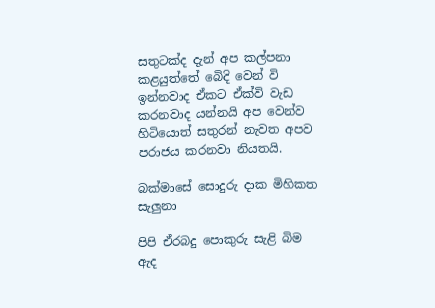සතුටක්ද දැන් අප කල්පනා කළයුත්තේ බෙිදි වෙන් වි ඉන්නවාද ඒකට ඒක්වි වැඩ කරනවාද යන්නයි අප වෙන්ව හිටියොත් සතුරන් නැවත අපව පරාජය කරනවා නියතයි.

බක්මාසේ සොදුරු දාක මිහිකත සැලුනා

පිපි ඒරබදු පොකුරු සැළි බිම ඇද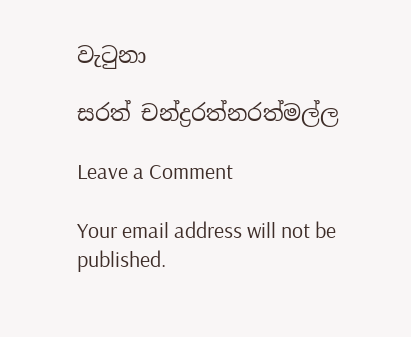වැටුනා

සරත් චන්ද්‍රරත්නරත්මල්ල

Leave a Comment

Your email address will not be published.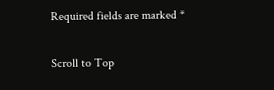Required fields are marked *

Scroll to Top